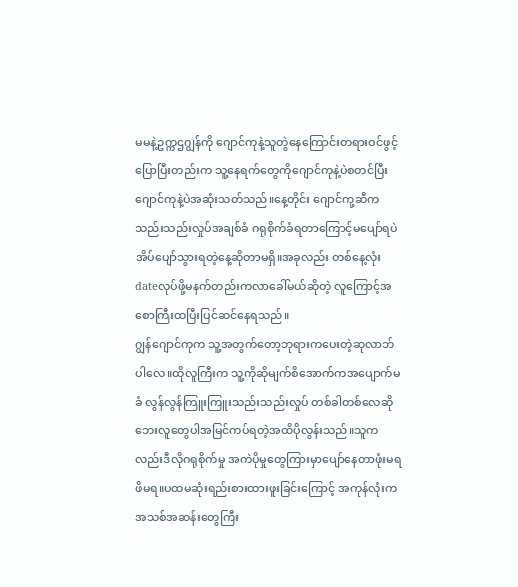မမနဲ့ဥက္ကဌဂျွန်ကို ဂျောင်ကုနဲ့သူတွဲနေကြောင်းတရားဝင်ဖွင့်ပြောပြီးတည်းက သူ့နေရက်တွေကိုဂျောင်ကုနဲ့ပဲစတင်ပြီးဂျောင်ကုနဲ့ပဲအဆုံးသတ်သည်။နေ့တိုင်း ဂျောင်ကု့ဆီကသည်းသည်းလှုပ်အချစ်ခံ ဂရုစိုက်ခံရတာကြောင့်မပျော်ရပဲအိပ်ပျော်သွားရတဲ့နေ့ဆိုတာမရှိ။အခုလည်း တစ်နေ့လုံးdateလုပ်ဖို့မနက်တည်းကလာခေါ်မယ်ဆိုတဲ့ လူကြောင့်အစောကြီးထပြီးပြင်ဆင်နေရသည်။
ဂျွန်ဂျောင်ကုက သူ့အတွက်တော့ဘုရားကပေးတဲ့ဆုလာဘ်ပါလေ။ထိုလူကြီးက သူ့ကိုဆိုမျက်စိအောက်ကအပျောက်မခံ လွန်လွန်ကြူးကြူးသည်းသည်းလှုပ် တစ်ခါတစ်လေဆိုဘေးလူတွေပါအမြင်ကပ်ရတဲ့အထိပိုလွန်းသည်။သူကလည်းဒီလိုဂရုစိုက်မှု အကဲပိုမှုတွေကြားမှာပျော်နေတာဖုံးမရ ဖိမရ။ပထမဆုံးရည်းစားထားဖူးခြင်းကြောင့် အကုန်လုံးကအသစ်အဆန်းတွေကြီး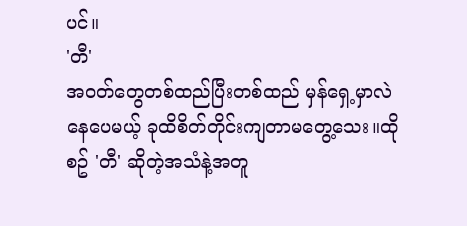ပင်။
'တီ'
အဝတ်တွေတစ်ထည်ပြီးတစ်ထည် မှန်ရှေ့မှာလဲနေပေမယ့် ခုထိစိတ်တိုင်းကျတာမတွေ့သေး။ထိုစဥ် 'တီ' ဆိုတဲ့အသံနဲ့အတူ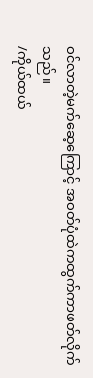ဝင်လာတဲ့မက်ဆေ့ကြောင့် အဝတ်ပုံထဲကထွက်ကာဖတ်လိုက်သည်။
/ကိုယ်ထယ်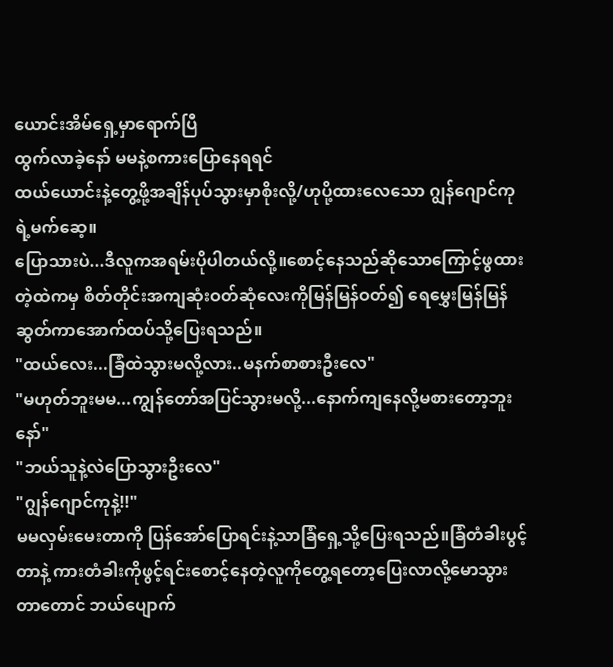ယောင်းအိမ်ရှေ့မှာရောက်ပြီ
ထွက်လာခဲ့နော် မမနဲ့စကားပြောနေရရင်
ထယ်ယောင်းနဲ့တွေ့ဖို့အချိန်ပုပ်သွားမှာစိုးလို့/ဟုပို့ထားလေသော ဂျွန်ဂျောင်ကုရဲ့မက်ဆေ့။
ပြောသားပဲ...ဒီလူကအရမ်းပိုပါတယ်လို့။စောင့်နေသည်ဆိုသောကြောင့်ဖွထားတဲ့ထဲကမှ စိတ်တိုင်းအကျဆုံးဝတ်ဆုံလေးကိုမြန်မြန်ဝတ်၍ ရေမွှေးမြန်မြန်ဆွတ်ကာအောက်ထပ်သို့ပြေးရသည်။
"ထယ်လေး...ခြံထဲသွားမလို့လား..မနက်စာစားဦးလေ"
"မဟုတ်ဘူးမမ...ကျွန်တော်အပြင်သွားမလို့...နောက်ကျနေလို့မစားတော့ဘူးနော်"
"ဘယ်သူနဲ့လဲပြောသွားဦးလေ"
"ဂျွန်ဂျောင်ကုနဲ့!!"
မမလှမ်းမေးတာကို ပြန်အော်ပြောရင်းနဲ့သာခြံရှေ့သို့ပြေးရသည်။ခြံတံခါးပွင့်တာနဲ့ ကားတံခါးကိုဖွင့်ရင်းစောင့်နေတဲ့လူကိုတွေ့ရတော့ပြေးလာလို့မောသွားတာတောင် ဘယ်ပျောက်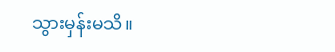သွားမှန်းမသိ။